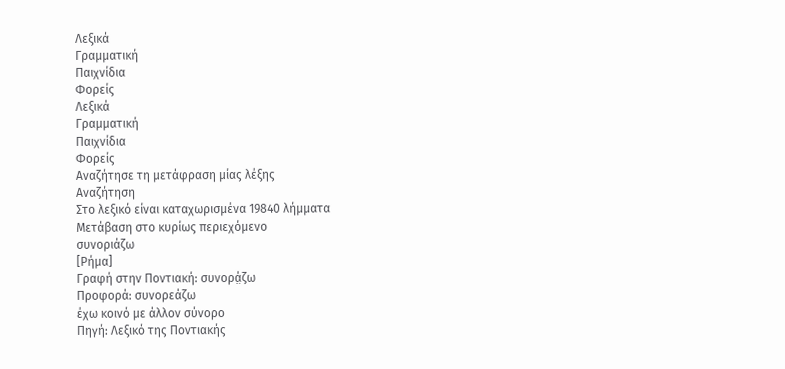Λεξικά
Γραμματική
Παιχνίδια
Φορείς
Λεξικά
Γραμματική
Παιχνίδια
Φορείς
Αναζήτησε τη μετάφραση μίας λέξης
Αναζήτηση
Στο λεξικό είναι καταχωρισμένα 19840 λήμματα
Μετάβαση στο κυρίως περιεχόμενο
συνοριάζω
[Ρήμα]
Γραφή στην Ποντιακή: συνορά̤ζω
Προφορά: συνορεάζω
έχω κοινό με άλλον σύνορο
Πηγή: Λεξικό της Ποντιακής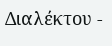Διαλέκτου -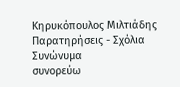Κηρυκόπουλος Μιλτιάδης
Παρατηρήσεις - Σχόλια
Συνώνυμα
συνορεύω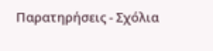Παρατηρήσεις - Σχόλια